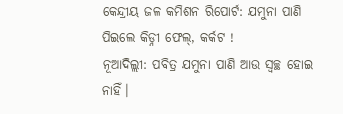କେନ୍ଦ୍ରୀୟ ଜଳ କମିଶନ ରିପୋର୍ଟ: ଯମୁନା ପାଣି ପିଇଲେ କିଡ୍ନୀ ଫେଲ୍, କର୍କଟ !
ନୂଆଦିଲ୍ଲୀ: ପବିତ୍ର ଯମୁନା ପାଣି ଆଉ ସ୍ବଚ୍ଛ ହୋଇ ନାହିଁ।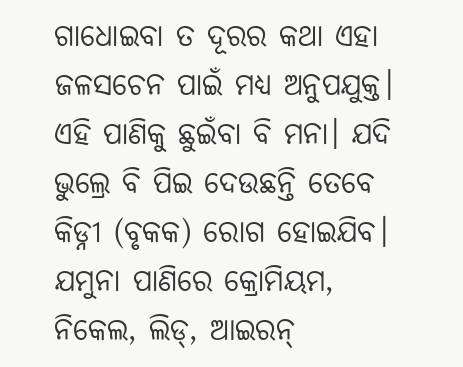ଗାଧୋଇବା ତ ଦୂରର କଥା ଏହା ଜଳସଚେନ ପାଇଁ ମଧ୍ୟ ଅନୁପଯୁକ୍ତ। ଏହି ପାଣିକୁ ଛୁଇଁବା ବି ମନା। ଯଦି ଭୁଲ୍ରେ ବି ପିଇ ଦେଉଛନ୍ତି ତେବେ କିଡ୍ନୀ (ବୃକକ) ରୋଗ ହୋଇଯିବ। ଯମୁନା ପାଣିରେ କ୍ରୋମିୟମ, ନିକେଲ, ଲିଡ୍, ଆଇରନ୍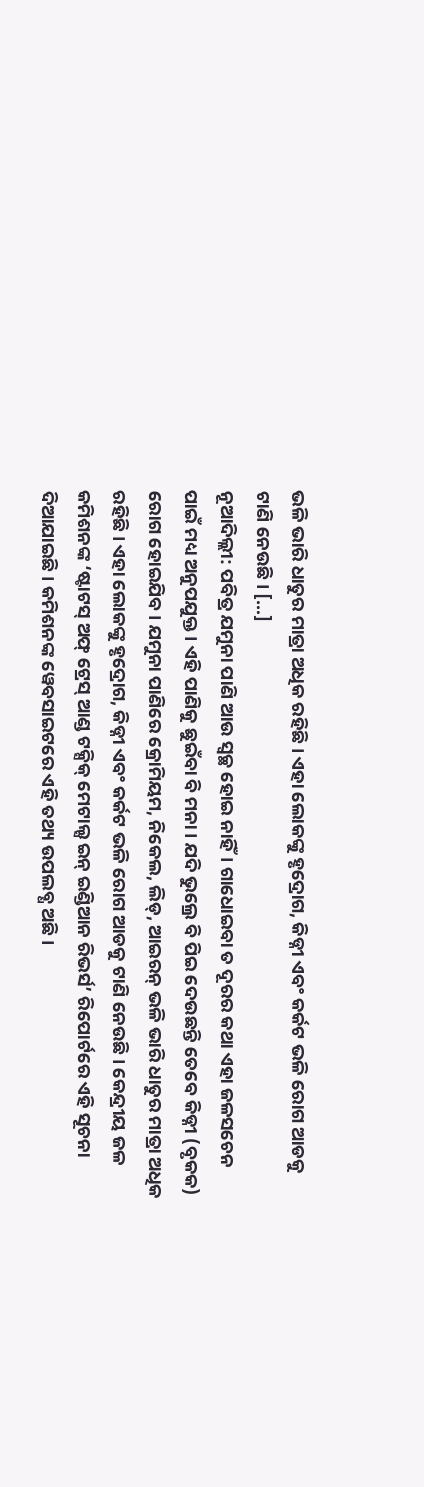ଭଳି ଭାରି ଧାତୁର ମାତ୍ରା ଅଧିକ ରହିଛି। ଏହା ଲୋକଙ୍କୁ ହୃଦ୍ରୋଗ, କିଡ୍ନୀ ଏବଂ କର୍କଟ ଭଳି ରୋଗ ଆଡକୁ ଟାଣି ନେଉଛି। […]
ନୂଆଦିଲ୍ଲୀ: ପବିତ୍ର ଯମୁନା ପାଣି ଆଉ ସ୍ବଚ୍ଛ ହୋଇ ନାହିଁ। ଗାଧୋଇବା ତ ଦୂରର କଥା ଏହା ଜଳସଚେନ ପାଇଁ ମଧ୍ୟ ଅନୁପଯୁକ୍ତ। ଏହି ପାଣିକୁ ଛୁଇଁବା ବି ମନା। ଯଦି ଭୁଲ୍ରେ ବି ପିଇ ଦେଉଛନ୍ତି ତେବେ କିଡ୍ନୀ (ବୃକକ) ରୋଗ ହୋଇଯିବ। ଯମୁନା ପାଣିରେ କ୍ରୋମିୟମ, ନିକେଲ, ଲିଡ୍, ଆଇରନ୍ ଭଳି ଭାରି ଧାତୁର ମାତ୍ରା ଅଧିକ ରହିଛି। ଏହା ଲୋକଙ୍କୁ ହୃଦ୍ରୋଗ, କିଡ୍ନୀ ଏବଂ କର୍କଟ ଭଳି ରୋଗ ଆଡକୁ ଟାଣି ନେଉଛି। କେନ୍ଦ୍ରୀୟ ଜଳ କମିଶନଙ୍କ ‘ଷ୍ଟାଟସ୍ ଅଫ୍ ଟ୍ରେସ୍ ଆଣ୍ଡ ଟକ୍ସିକ୍ ମେଟାଲ୍ସ ଇନ୍ ଇଣ୍ଡିଆନ ରିଭର୍ସ’ ରିପୋର୍ଟରେ ଏହି ସୂଚନା ଦିଆଯାଇଛି। କମିଶନଙ୍କ ୱେବସାଇଟରେ ଏହି ତଥ୍ୟ ଉପଲବ୍ଧ ଅଛି।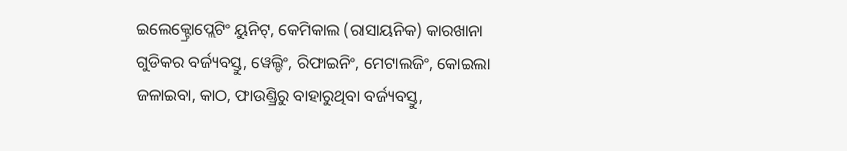ଇଲେକ୍ଟ୍ରୋପ୍ଲେଟିଂ ୟୁନିଟ୍, କେମିକାଲ (ରାସାୟନିକ) କାରଖାନା ଗୁଡିକର ବର୍ଜ୍ୟବସ୍ତୁ, ୱେଲ୍ଡିଂ, ରିଫାଇନିଂ, ମେଟାଲଜିଂ, କୋଇଲା ଜଳାଇବା, କାଠ, ଫାଉଣ୍ଡ୍ରିରୁ ବାହାରୁଥିବା ବର୍ଜ୍ୟବସ୍ତୁ,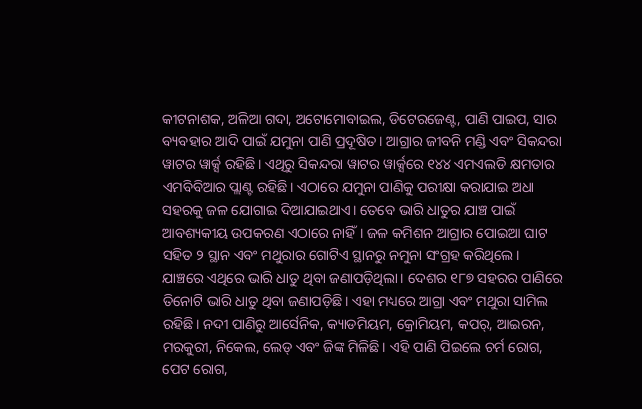କୀଟନାଶକ, ଅଳିଆ ଗଦା, ଅଟୋମୋବାଇଲ, ଡିଟେରଜେଣ୍ଟ, ପାଣି ପାଇପ, ସାର ବ୍ୟବହାର ଆଦି ପାଇଁ ଯମୁନା ପାଣି ପ୍ରଦୂଷିତ। ଆଗ୍ରାର ଜୀବନି ମଣ୍ଡି ଏବଂ ସିକନ୍ଦରା ୱାଟର ୱାର୍କ୍ସ ରହିଛି। ଏଥିରୁ ସିକନ୍ଦରା ୱାଟର ୱାର୍କ୍ସରେ ୧୪୪ ଏମଏଲଡି କ୍ଷମତାର ଏମବିବିଆର ପ୍ଲାଣ୍ଟ ରହିଛି। ଏଠାରେ ଯମୁନା ପାଣିକୁ ପରୀକ୍ଷା କରାଯାଇ ଅଧା ସହରକୁ ଜଳ ଯୋଗାଇ ଦିଆଯାଇଥାଏ। ତେବେ ଭାରି ଧାତୁର ଯାଞ୍ଚ ପାଇଁ ଆବଶ୍ୟକୀୟ ଉପକରଣ ଏଠାରେ ନାହିଁ। ଜଳ କମିଶନ ଆଗ୍ରାର ପୋଇଆ ଘାଟ ସହିତ ୨ ସ୍ଥାନ ଏବଂ ମଥୁରାର ଗୋଟିଏ ସ୍ଥାନରୁ ନମୁନା ସଂଗ୍ରହ କରିଥିଲେ। ଯାଞ୍ଚରେ ଏଥିରେ ଭାରି ଧାତୁ ଥିବା ଜଣାପଡ଼ିଥିଲା। ଦେଶର ୧୮୭ ସହରର ପାଣିରେ ତିନୋଟି ଭାରି ଧାତୁ ଥିବା ଜଣାପଡ଼ିଛି। ଏହା ମଧ୍ୟରେ ଆଗ୍ରା ଏବଂ ମଥୁରା ସାମିଲ ରହିଛି। ନଦୀ ପାଣିରୁ ଆର୍ସେନିକ, କ୍ୟାଡମିୟମ, କ୍ରୋମିୟମ, କପର୍, ଆଇରନ, ମରକୁରୀ, ନିକେଲ, ଲେଡ୍ ଏବଂ ଜିଙ୍କ ମିଳିଛି। ଏହି ପାଣି ପିଇଲେ ଚର୍ମ ରୋଗ, ପେଟ ରୋଗ,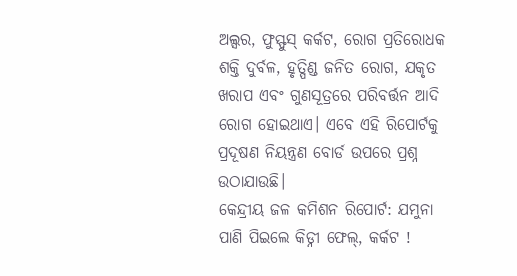ଅଲ୍ସର, ଫୁସ୍ଫୁସ୍ କର୍କଟ, ରୋଗ ପ୍ରତିରୋଧକ ଶକ୍ତି ଦୁର୍ବଳ, ହୃତ୍ପିଣ୍ଡ ଜନିତ ରୋଗ, ଯକୃତ ଖରାପ ଏବଂ ଗୁଣସୂତ୍ରରେ ପରିବର୍ତ୍ତନ ଆଦି ରୋଗ ହୋଇଥାଏ। ଏବେ ଏହି ରିପୋର୍ଟକୁ ପ୍ରଦୂଷଣ ନିୟନ୍ତ୍ରଣ ବୋର୍ଡ ଉପରେ ପ୍ରଶ୍ନ ଉଠାଯାଉଛି।
କେନ୍ଦ୍ରୀୟ ଜଳ କମିଶନ ରିପୋର୍ଟ: ଯମୁନା ପାଣି ପିଇଲେ କିଡ୍ନୀ ଫେଲ୍, କର୍କଟ !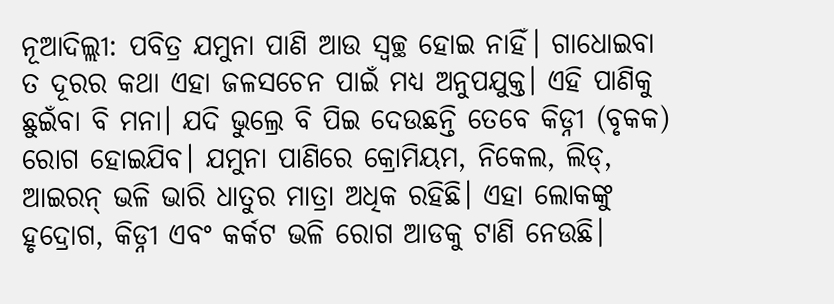ନୂଆଦିଲ୍ଲୀ: ପବିତ୍ର ଯମୁନା ପାଣି ଆଉ ସ୍ବଚ୍ଛ ହୋଇ ନାହିଁ। ଗାଧୋଇବା ତ ଦୂରର କଥା ଏହା ଜଳସଚେନ ପାଇଁ ମଧ୍ୟ ଅନୁପଯୁକ୍ତ। ଏହି ପାଣିକୁ ଛୁଇଁବା ବି ମନା। ଯଦି ଭୁଲ୍ରେ ବି ପିଇ ଦେଉଛନ୍ତି ତେବେ କିଡ୍ନୀ (ବୃକକ) ରୋଗ ହୋଇଯିବ। ଯମୁନା ପାଣିରେ କ୍ରୋମିୟମ, ନିକେଲ, ଲିଡ୍, ଆଇରନ୍ ଭଳି ଭାରି ଧାତୁର ମାତ୍ରା ଅଧିକ ରହିଛି। ଏହା ଲୋକଙ୍କୁ ହୃଦ୍ରୋଗ, କିଡ୍ନୀ ଏବଂ କର୍କଟ ଭଳି ରୋଗ ଆଡକୁ ଟାଣି ନେଉଛି।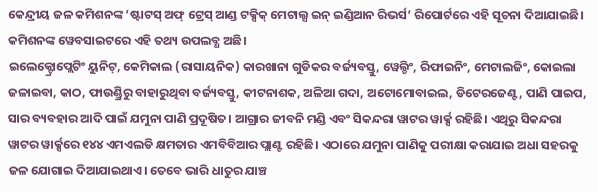କେନ୍ଦ୍ରୀୟ ଜଳ କମିଶନଙ୍କ ‘ଷ୍ଟାଟସ୍ ଅଫ୍ ଟ୍ରେସ୍ ଆଣ୍ଡ ଟକ୍ସିକ୍ ମେଟାଲ୍ସ ଇନ୍ ଇଣ୍ଡିଆନ ରିଭର୍ସ’ ରିପୋର୍ଟରେ ଏହି ସୂଚନା ଦିଆଯାଇଛି। କମିଶନଙ୍କ ୱେବସାଇଟରେ ଏହି ତଥ୍ୟ ଉପଲବ୍ଧ ଅଛି।
ଇଲେକ୍ଟ୍ରୋପ୍ଲେଟିଂ ୟୁନିଟ୍, କେମିକାଲ (ରାସାୟନିକ) କାରଖାନା ଗୁଡିକର ବର୍ଜ୍ୟବସ୍ତୁ, ୱେଲ୍ଡିଂ, ରିଫାଇନିଂ, ମେଟାଲଜିଂ, କୋଇଲା ଜଳାଇବା, କାଠ, ଫାଉଣ୍ଡ୍ରିରୁ ବାହାରୁଥିବା ବର୍ଜ୍ୟବସ୍ତୁ, କୀଟନାଶକ, ଅଳିଆ ଗଦା, ଅଟୋମୋବାଇଲ, ଡିଟେରଜେଣ୍ଟ, ପାଣି ପାଇପ, ସାର ବ୍ୟବହାର ଆଦି ପାଇଁ ଯମୁନା ପାଣି ପ୍ରଦୂଷିତ। ଆଗ୍ରାର ଜୀବନି ମଣ୍ଡି ଏବଂ ସିକନ୍ଦରା ୱାଟର ୱାର୍କ୍ସ ରହିଛି। ଏଥିରୁ ସିକନ୍ଦରା ୱାଟର ୱାର୍କ୍ସରେ ୧୪୪ ଏମଏଲଡି କ୍ଷମତାର ଏମବିବିଆର ପ୍ଲାଣ୍ଟ ରହିଛି। ଏଠାରେ ଯମୁନା ପାଣିକୁ ପରୀକ୍ଷା କରାଯାଇ ଅଧା ସହରକୁ ଜଳ ଯୋଗାଇ ଦିଆଯାଇଥାଏ। ତେବେ ଭାରି ଧାତୁର ଯାଞ୍ଚ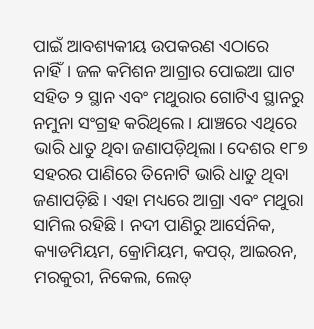ପାଇଁ ଆବଶ୍ୟକୀୟ ଉପକରଣ ଏଠାରେ ନାହିଁ। ଜଳ କମିଶନ ଆଗ୍ରାର ପୋଇଆ ଘାଟ ସହିତ ୨ ସ୍ଥାନ ଏବଂ ମଥୁରାର ଗୋଟିଏ ସ୍ଥାନରୁ ନମୁନା ସଂଗ୍ରହ କରିଥିଲେ। ଯାଞ୍ଚରେ ଏଥିରେ ଭାରି ଧାତୁ ଥିବା ଜଣାପଡ଼ିଥିଲା। ଦେଶର ୧୮୭ ସହରର ପାଣିରେ ତିନୋଟି ଭାରି ଧାତୁ ଥିବା ଜଣାପଡ଼ିଛି। ଏହା ମଧ୍ୟରେ ଆଗ୍ରା ଏବଂ ମଥୁରା ସାମିଲ ରହିଛି। ନଦୀ ପାଣିରୁ ଆର୍ସେନିକ, କ୍ୟାଡମିୟମ, କ୍ରୋମିୟମ, କପର୍, ଆଇରନ, ମରକୁରୀ, ନିକେଲ, ଲେଡ୍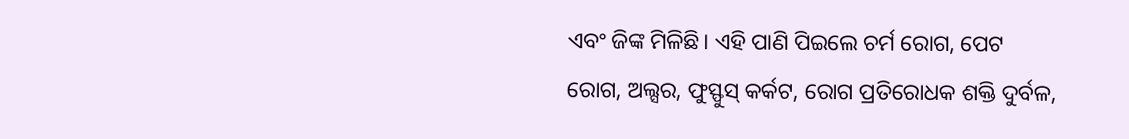ଏବଂ ଜିଙ୍କ ମିଳିଛି। ଏହି ପାଣି ପିଇଲେ ଚର୍ମ ରୋଗ, ପେଟ ରୋଗ, ଅଲ୍ସର, ଫୁସ୍ଫୁସ୍ କର୍କଟ, ରୋଗ ପ୍ରତିରୋଧକ ଶକ୍ତି ଦୁର୍ବଳ,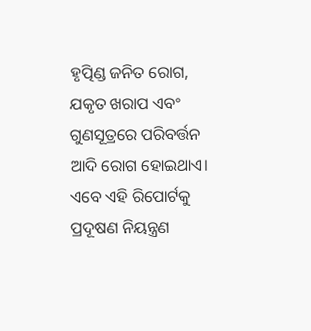ହୃତ୍ପିଣ୍ଡ ଜନିତ ରୋଗ, ଯକୃତ ଖରାପ ଏବଂ ଗୁଣସୂତ୍ରରେ ପରିବର୍ତ୍ତନ ଆଦି ରୋଗ ହୋଇଥାଏ। ଏବେ ଏହି ରିପୋର୍ଟକୁ ପ୍ରଦୂଷଣ ନିୟନ୍ତ୍ରଣ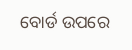ବୋର୍ଡ ଉପରେ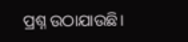ପ୍ରଶ୍ନ ଉଠାଯାଉଛି।